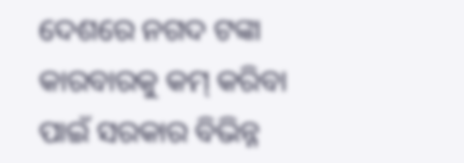ଦେଶରେ ନଗଦ ଟଙ୍କା କାରବାରକୁ କମ୍ କରିବା ପାଇଁ ସରକାର ବିଭିନ୍ନ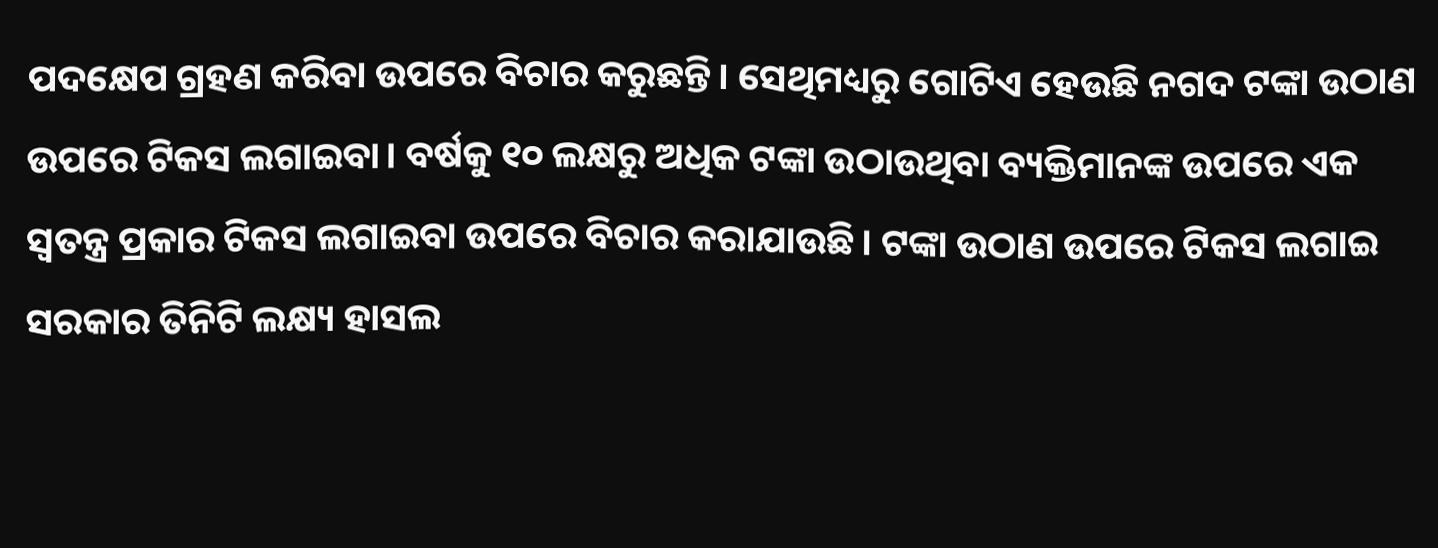ପଦକ୍ଷେପ ଗ୍ରହଣ କରିବା ଉପରେ ବିଚାର କରୁଛନ୍ତି। ସେଥିମଧ୍ୟରୁ ଗୋଟିଏ ହେଉଛି ନଗଦ ଟଙ୍କା ଉଠାଣ ଉପରେ ଟିକସ ଲଗାଇବା। ବର୍ଷକୁ ୧୦ ଲକ୍ଷରୁ ଅଧିକ ଟଙ୍କା ଉଠାଉଥିବା ବ୍ୟକ୍ତିମାନଙ୍କ ଉପରେ ଏକ ସ୍ବତନ୍ତ୍ର ପ୍ରକାର ଟିକସ ଲଗାଇବା ଉପରେ ବିଚାର କରାଯାଉଛି। ଟଙ୍କା ଉଠାଣ ଉପରେ ଟିକସ ଲଗାଇ ସରକାର ତିନିଟି ଲକ୍ଷ୍ୟ ହାସଲ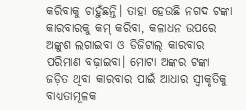କରିବାକୁ ଚାହୁଁଛନ୍ତି। ତାହା ହେଉଛି ନଗଦ ଟଙ୍କା କାରବାରକୁ କମ୍ କରିବା, କଳାଧନ ଉପରେ ଅଙ୍କୁଶ ଲଗାଇବା ଓ ଡିଜିଟାଲ୍ କାରବାର ପରିମାଣ ବଢ଼ାଇବା। ମୋଟା ଅଙ୍କର ଟଙ୍କା ଜଡ଼ିତ ଥିବା କାରବାର ପାଇଁ ଆଧାର ସ୍ବୀକୃତିକୁ ବାଧ୍ୟତାମୂଳକ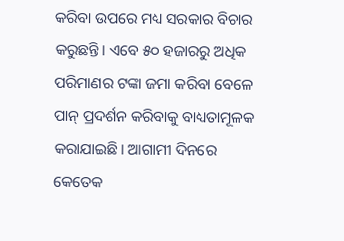କରିବା ଉପରେ ମଧ୍ୟ ସରକାର ବିଚାର କରୁଛନ୍ତି। ଏବେ ୫୦ ହଜାରରୁ ଅଧିକ ପରିମାଣର ଟଙ୍କା ଜମା କରିବା ବେଳେ ପାନ୍ ପ୍ରଦର୍ଶନ କରିବାକୁ ବାଧ୍ୟତାମୂଳକ କରାଯାଇଛି। ଆଗାମୀ ଦିନରେ କେତେକ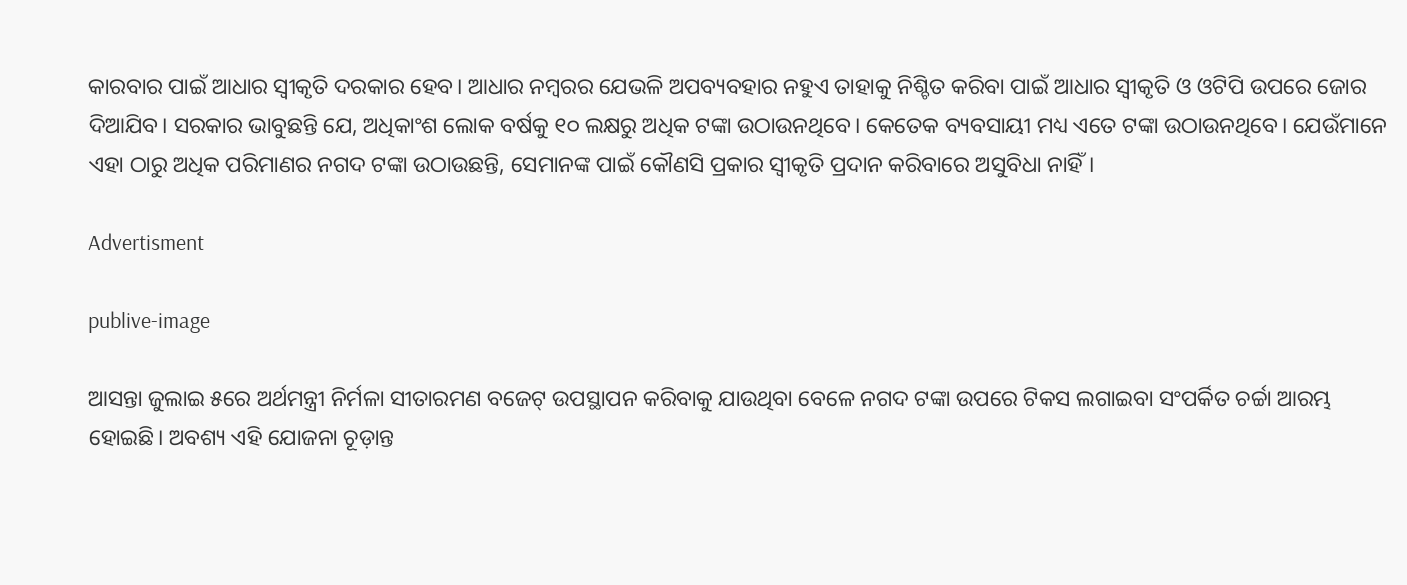କାରବାର ପାଇଁ ଆଧାର ସ୍ବୀକୃତି ଦରକାର ହେବ। ଆଧାର ନମ୍ବରର ଯେଭଳି ଅପବ୍ୟବହାର ନହୁଏ ତାହାକୁ ନିଶ୍ଚିତ କରିବା ପାଇଁ ଆଧାର ସ୍ବୀକୃତି ଓ ଓଟିପି ଉପରେ ଜୋର ଦିଆଯିବ। ସରକାର ଭାବୁଛନ୍ତି ଯେ, ଅଧିକାଂଶ ଲୋକ ବର୍ଷକୁ ୧୦ ଲକ୍ଷରୁ ଅଧିକ ଟଙ୍କା ଉଠାଉନଥିବେ। କେତେକ ବ୍ୟବସାୟୀ ମଧ୍ୟ ଏତେ ଟଙ୍କା ଉଠାଉନଥିବେ। ଯେଉଁମାନେ ଏହା ଠାରୁ ଅଧିକ ପରିମାଣର ନଗଦ ଟଙ୍କା ଉଠାଉଛନ୍ତି, ସେମାନଙ୍କ ପାଇଁ କୌଣସି ପ୍ରକାର ସ୍ବୀକୃତି ପ୍ରଦାନ କରିବାରେ ଅସୁବିଧା ନାହିଁ।

Advertisment

publive-image

ଆସନ୍ତା ଜୁଲାଇ ୫ରେ ଅର୍ଥମନ୍ତ୍ରୀ ନିର୍ମଳା ସୀତାରମଣ ବଜେଟ୍ ଉପସ୍ଥାପନ କରିବାକୁ ଯାଉଥିବା ବେଳେ ନଗଦ ଟଙ୍କା ଉପରେ ଟିକସ ଲଗାଇବା ସଂପର୍କିତ ଚର୍ଚ୍ଚା ଆରମ୍ଭ ହୋଇଛି। ଅବଶ୍ୟ ଏହି ଯୋଜନା ଚୂଡ଼ାନ୍ତ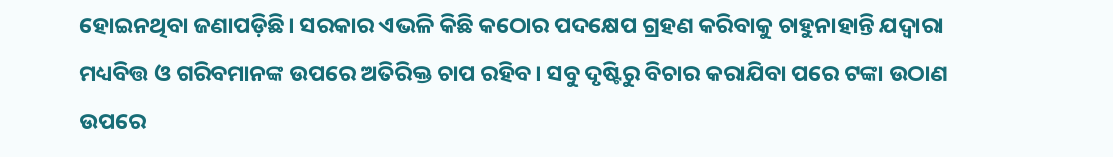ହୋଇନଥିବା ଜଣାପଡ଼ିଛି। ସରକାର ଏଭଳି କିଛି କଠୋର ପଦକ୍ଷେପ ଗ୍ରହଣ କରିବାକୁ ଚାହୁନାହାନ୍ତି ଯଦ୍ୱାରା ମଧ୍ୟବିତ୍ତ ଓ ଗରିବମାନଙ୍କ ଉପରେ ଅତିରିକ୍ତ ଚାପ ରହିବ। ସବୁ ଦୃଷ୍ଟିରୁ ବିଚାର କରାଯିବା ପରେ ଟଙ୍କା ଉଠାଣ ଉପରେ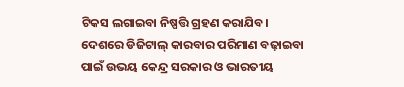ଟିକସ ଲଗାଇବା ନିଷ୍ପତ୍ତି ଗ୍ରହଣ କରାଯିବ। ଦେଶରେ ଡିଜିଟାଲ୍ କାରବାର ପରିମାଣ ବଢ଼ାଇବା ପାଇଁ ଉଭୟ କେନ୍ଦ୍ର ସରକାର ଓ ଭାରତୀୟ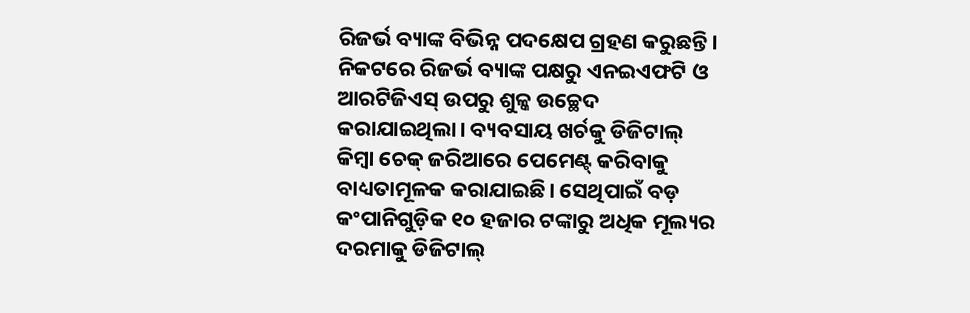ରିଜର୍ଭ ବ୍ୟାଙ୍କ ବିଭିନ୍ନ ପଦକ୍ଷେପ ଗ୍ରହଣ କରୁଛନ୍ତି। ନିକଟରେ ରିଜର୍ଭ ବ୍ୟାଙ୍କ ପକ୍ଷରୁ ଏନଇଏଫଟି ଓ ଆରଟିଜିଏସ୍ ଉପରୁ ଶୁଳ୍କ ଉଚ୍ଛେଦ କରାଯାଇଥିଲା। ବ୍ୟବସାୟ ଖର୍ଚକୁ ଡିଜିଟାଲ୍ କିମ୍ବା ଚେକ୍ ଜରିଆରେ ପେମେଣ୍ଟ୍ କରିବାକୁ ବାଧ୍ୟତାମୂଳକ କରାଯାଇଛି। ସେଥିପାଇଁ ବଡ଼ କଂପାନିଗୁଡ଼ିକ ୧୦ ହଜାର ଟଙ୍କାରୁ ଅଧିକ ମୂଲ୍ୟର ଦରମାକୁ ଡିଜିଟାଲ୍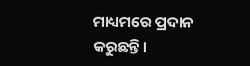ମାଧ୍ୟମରେ ପ୍ରଦାନ କରୁଛନ୍ତି।